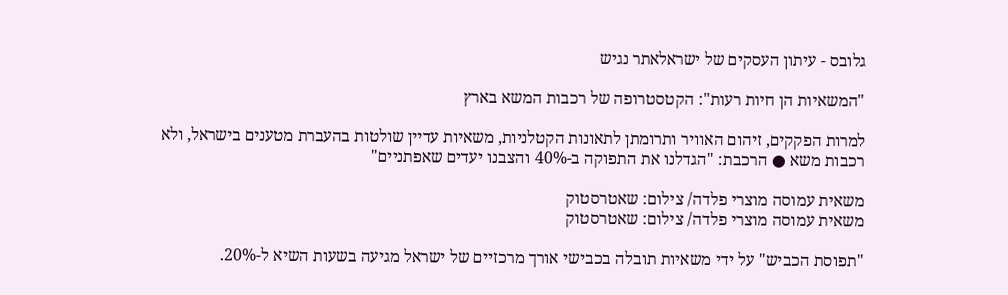גלובס - עיתון העסקים של ישראלאתר נגיש

"המשאיות הן חיות רעות": הקטסטרופה של רכבות המשא בארץ

למרות הפקקים, זיהום האוויר ותרומתן לתאונות הקטלניות, משאיות עדיין שולטות בהעברת מטענים בישראל, ולא רכבות משא ● הרכבת: "הגדלנו את התפוקה ב-40% והצבנו יעדים שאפתניים"

משאית עמוסה מוצרי פלדה/ צילום: שאטרסטוק
משאית עמוסה מוצרי פלדה/ צילום: שאטרסטוק

"תפוסת הכביש" על ידי משאיות תובלה בכבישי אורך מרכזיים של ישראל מגיעה בשעות השיא ל-20%.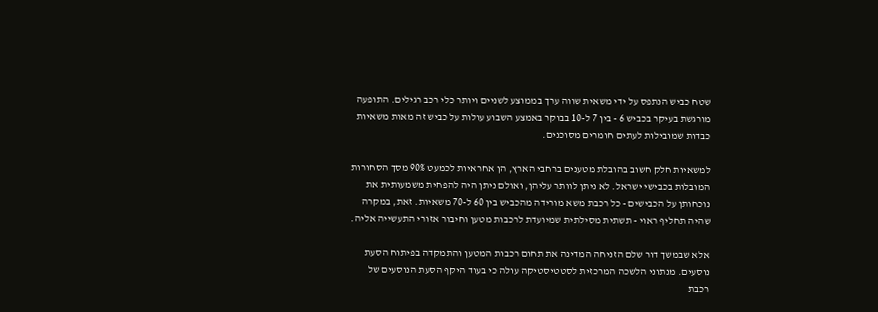שטח כביש הנתפס על ידי משאית שווה ערך בממוצע לשניים ויותר כלי רכב רגילים. התופעה מורגשת בעיקר בכביש 6 - בין 7 ל-10 בבוקר באמצע השבוע עולות על כביש זה מאות משאיות כבדות שמובילות לעתים חומרים מסוכנים.

למשאיות חלק חשוב בהובלת מטענים ברחבי הארץ, הן אחראיות לכמעט 90% מסך הסחורות המובלות בכבישי ישראל. לא ניתן לוותר עליהן, ואולם ניתן היה להפחית משמעותית את נוכחותן על הכבישים - כל רכבת משא מורידה מהכביש בין 60 ל-70 משאיות. זאת, במקרה שהיה תחליף ראוי - תשתית מסילתית שמיועדת לרכבות מטען וחיבור אזורי התעשייה אליה.

אלא שבמשך דור שלם הזניחה המדינה את תחום רכבות המטען והתמקדה בפיתוח הסעת נוסעים. מנתוני הלשכה המרכזית לסטטיסטיקה עולה כי בעוד היקף הסעת הנוסעים של רכבת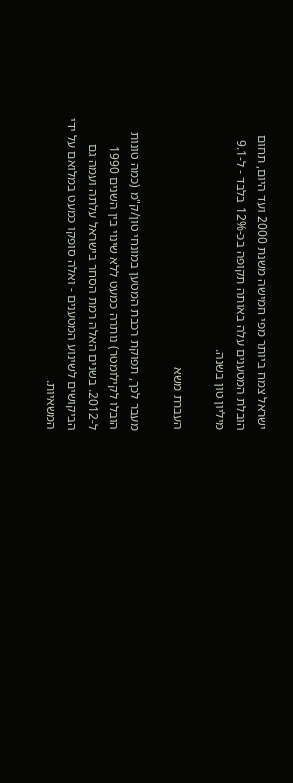ישראל צמח ביותר מפי חמישה משנת 2000 ועד היום, תחום הובלת המטענים עלה באותה תקופה בכ-12% בלבד - ל-9.1 מיליון טון בשנה.

העברת משא

מעבר לכך, תפוקת רכבת המטען במונחי טון/ק"מ (כמה טונות הובלו לקילומטר) נותרה כמעט ללא שינוי בין השנים 1990 ל-2012. בשנים האלה רמת הסחר בישראל עלתה ועמה גם הביקושים לשינוע המטענים - ואלה סופקו כמעט במלואם על ידי המשאיות.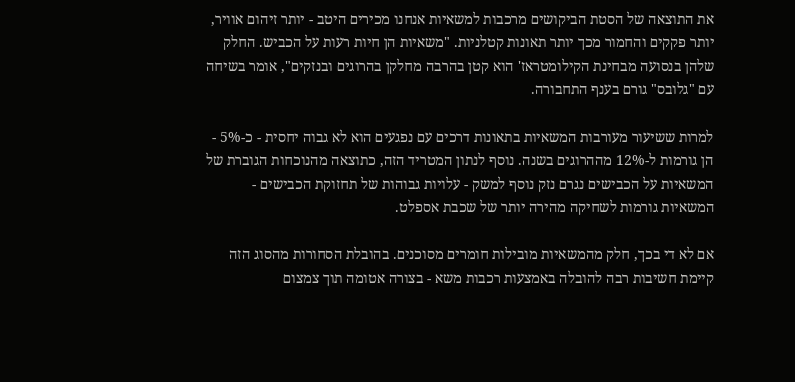את התוצאה של הסטת הביקושים מרכבות למשאיות אנחנו מכירים היטב - יותר זיהום אוויר, יותר פקקים והחמור מכך יותר תאונות קטלניות. "משאיות הן חיות רעות על הכביש. החלק שלהן בנסועה מבחינת הקילומטראז' הוא קטן בהרבה מחלקן בהרוגים ובנזקים", אומר בשיחה עם "גלובס" גורם בענף התחבורה.

למרות ששיעור מעורבות המשאיות בתאונות דרכים עם נפגעים הוא לא גבוה יחסית - כ-5% - הן גורמות ל-12% מההרוגים בשנה. נוסף לנתון המטריד הזה, כתוצאה מהנוכחות הגוברת של המשאיות על הכבישים נגרם נזק נוסף למשק - עלויות גבוהות של תחזוקת הכבישים - המשאיות גורמות לשחיקה מהירה יותר של שכבת אספלט.

אם לא די בכך, חלק מהמשאיות מובילות חומרים מסוכנים. בהובלת הסחורות מהסוג הזה קיימת חשיבות רבה להובלה באמצעות רכבות משא - בצורה אטומה תוך צמצום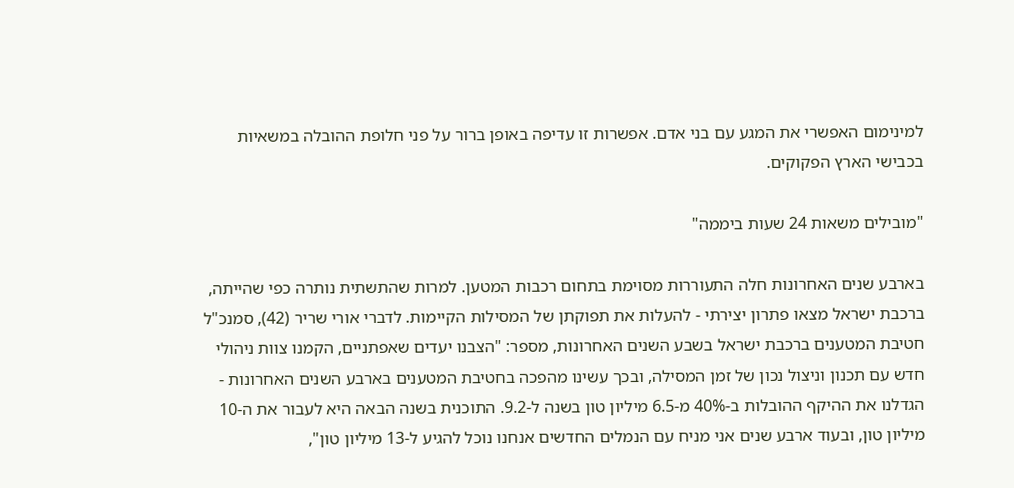למינימום האפשרי את המגע עם בני אדם. אפשרות זו עדיפה באופן ברור על פני חלופת ההובלה במשאיות בכבישי הארץ הפקוקים.

"מובילים משאות 24 שעות ביממה"

בארבע שנים האחרונות חלה התעוררות מסוימת בתחום רכבות המטען. למרות שהתשתית נותרה כפי שהייתה, ברכבת ישראל מצאו פתרון יצירתי - להעלות את תפוקתן של המסילות הקיימות. לדברי אורי שריר (42), סמנכ"ל חטיבת המטענים ברכבת ישראל בשבע השנים האחרונות, מספר: "הצבנו יעדים שאפתניים, הקמנו צוות ניהולי חדש עם תכנון וניצול נכון של זמן המסילה, ובכך עשינו מהפכה בחטיבת המטענים בארבע השנים האחרונות - הגדלנו את ההיקף ההובלות ב-40% מ-6.5 מיליון טון בשנה ל-9.2. התוכנית בשנה הבאה היא לעבור את ה-10 מיליון טון, ובעוד ארבע שנים אני מניח עם הנמלים החדשים אנחנו נוכל להגיע ל-13 מיליון טון",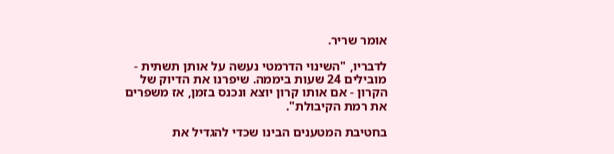אומר שריר.

לדבריו, "השינוי הדרמטי נעשה על אותן תשתית - מובילים 24 שעות ביממה. שיפרנו את הדיוק של הקרון - אם אותו קרון יוצא ונכנס בזמן, אז משפרים את רמת הקיבולת".

בחטיבת המטענים הבינו שכדי להגדיל את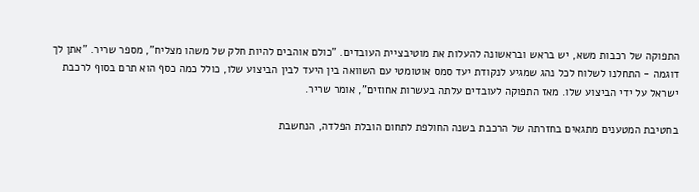התפוקה של רכבות משא, יש בראש ובראשונה להעלות את מוטיבציית העובדים. "כולם אוהבים להיות חלק של משהו מצליח", מספר שריר. "אתן לך דוגמה - התחלנו לשלוח לכל נהג שמגיע לנקודת יעד סמס אוטומטי עם השוואה בין היעד לבין הביצוע שלו, כולל כמה כסף הוא תרם בסוף לרכבת ישראל על ידי הביצוע שלו. מאז התפוקה לעובדים עלתה בעשרות אחוזים", אומר שריר.

בחטיבת המטענים מתגאים בחזרתה של הרכבת בשנה החולפת לתחום הובלת הפלדה, הנחשבת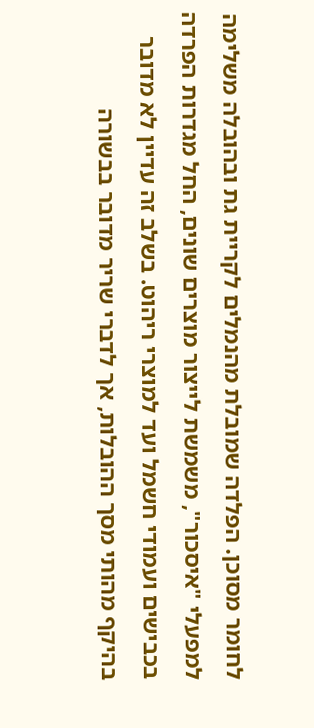לחומר מסוכן. הפלדה שמובלת מהנמלים לקריית גת ובהובלה משלימה למפעלי "איסכור", משמשת לייצור מוצרים שונים, החל מגדרות הפרדה בכבישים ועמודי חשמל ועד למוצרי ריהוט. בשלב זה עדיין לא מדובר בהיקף מהותי מסך ההובלות, אך לדברי שריר מדובר בבשורה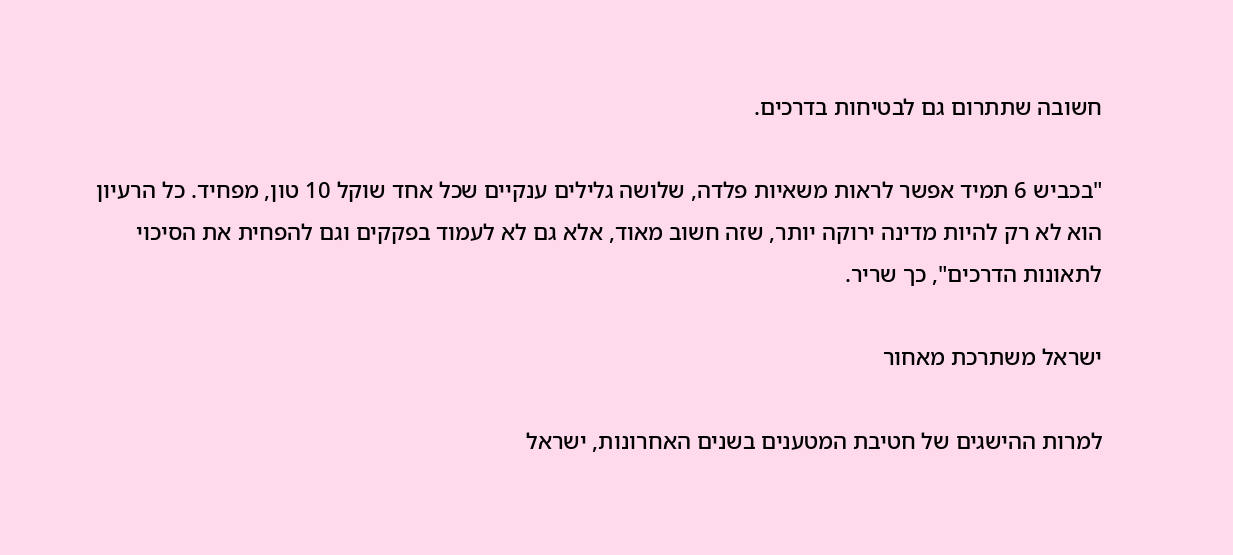חשובה שתתרום גם לבטיחות בדרכים.

"בכביש 6 תמיד אפשר לראות משאיות פלדה, שלושה גלילים ענקיים שכל אחד שוקל 10 טון, מפחיד. כל הרעיון הוא לא רק להיות מדינה ירוקה יותר, שזה חשוב מאוד, אלא גם לא לעמוד בפקקים וגם להפחית את הסיכוי לתאונות הדרכים", כך שריר.

ישראל משתרכת מאחור

למרות ההישגים של חטיבת המטענים בשנים האחרונות, ישראל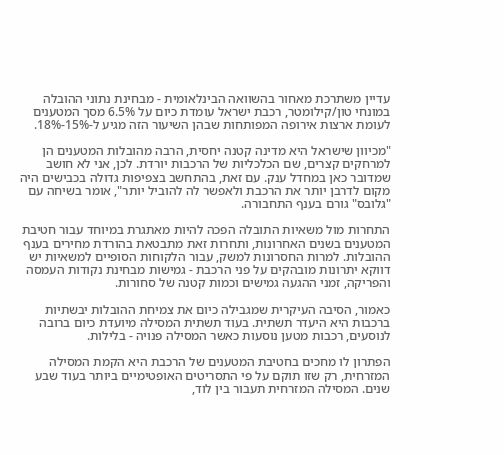עדיין משתרכת מאחור בהשוואה הבינלאומית - מבחינת נתוני ההובלה במונחי טון/קילומטר, רכבת ישראל עומדת כיום על 6.5% מסך המטענים לעומת ארצות אירופה המפותחות שבהן השיעור הזה מגיע ל-15%-18%.

"מכיוון שישראל היא מדינה קטנה יחסית, הרבה מהובלות המטענים הן למרחקים קצרים, שם הכלכליות של הרכבות יורדת. לכן, אני לא חושב שמדובר כאן במחדל ענק. עם זאת, בהתחשב בצפיפות גדולה בכבישים היה מקום לדרבן יותר את הרכבת ולאפשר לה להוביל יותר", אומר בשיחה עם "גלובס" גורם בענף התחבורה.

התחרות מול משאיות התובלה הפכה להיות מאתגרת במיוחד עבור חטיבת המטענים בשנים האחרונות, ותחרות זאת מתבטאת בהורדת מחירים בענף ההובלות. למרות החסרונות למשק, עבור הלקוחות הסופיים למשאיות יש דווקא יתרונות מובהקים על פני הרכבת - גמישות מבחינת נקודות העמסה והפריקה, זמני ההגעה גמישים וכמות קטנה של סחורות.

כאמור, הסיבה העיקרית שמגבילה כיום את צמיחת ההובלות יבשתיות ברכבות היא היעדר תשתית. בעוד תשתית המסילה מיועדת כיום ברובה לנוסעים, רכבות מטען נוסעות כאשר המסילה פנויה - בלילות.

הפתרון לו מחכים בחטיבת המטענים של הרכבת היא הקמת המסילה המזרחית, רק שזו תוקם על פי התסריטים האופטימיים ביותר בעוד שבע שנים. המסילה המזרחית תעבור בין לוד,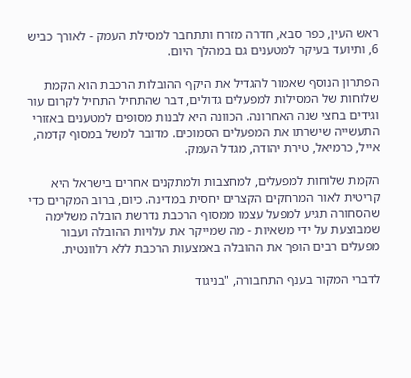ראש העין, כפר סבא, חדרה מזרח ותתחבר למסילת העמק - לאורך כביש 6, ותיועד בעיקר למטענים גם במהלך היום.

הפתרון הנוסף שאמור להגדיל את היקף ההובלות הרכבת הוא הקמת שלוחות של המסילות למפעלים גדולים, דבר שהתחיל התחיל לקרום עור וגידים בחצי שנה האחרונה. הכוונה היא לבנות מסופים למטענים באזורי התעשייה שישרתו את המפעלים הסמוכים. מדובר למשל במסוף קדמה, אייל, כרמיאל, טירת יהודה, מגדל העמק.

הקמת שלוחות למפעלים, למחצבות ולמתקנים אחרים בישראל היא קריטית לאור המרחקים הקצרים יחסית במדינה. כיום, ברוב המקרים כדי שהסחורה תגיע למפעל עצמו ממסוף הרכבת נדרשת הובלה משלימה שמבוצעת על ידי משאיות - מה שמייקר את עלויות ההובלה ועבור מפעלים רבים הופך את ההובלה באמצעות הרכבת ללא רלוונטית.

לדברי המקור בענף התחבורה, "בניגוד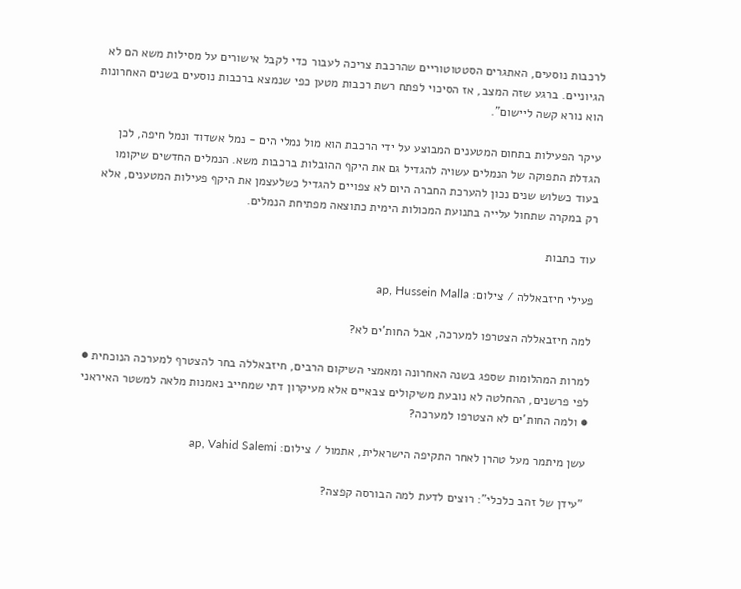לרכבות נוסעים, האתגרים הסטטוטוריים שהרכבת צריכה לעבור כדי לקבל אישורים על מסילות משא הם לא הגיוניים. ברגע שזה המצב, אז הסיכוי לפתח רשת רכבות מטען כפי שנמצא ברכבות נוסעים בשנים האחרונות הוא נורא קשה ליישום".

עיקר הפעילות בתחום המטענים המבוצע על ידי הרכבת הוא מול נמלי הים - נמל אשדוד ונמל חיפה, לכן הגדלת התפוקה של הנמלים עשויה להגדיל גם את היקף ההובלות ברכבות משא. הנמלים החדשים שיקומו בעוד כשלוש שנים נכון להערכת החברה היום לא צפויים להגדיל כשלעצמן את היקף פעילות המטענים, אלא רק במקרה שתחול עלייה בתנועת המכולות הימית כתוצאה מפתיחת הנמלים.

עוד כתבות

פעילי חיזבאללה / צילום: ap, Hussein Malla

למה חיזבאללה הצטרפו למערכה, אבל החות'ים לא?

למרות המהלומות שספג בשנה האחרונה ומאמצי השיקום הרבים, חיזבאללה בחר להצטרף למערכה הנוכחית ● לפי פרשנים, ההחלטה לא נובעת משיקולים צבאיים אלא מעיקרון דתי שמחייב נאמנות מלאה למשטר האיראני ● ולמה החות'ים לא הצטרפו למערכה?

עשן מיתמר מעל טהרן לאחר התקיפה הישראלית, אתמול / צילום: ap, Vahid Salemi

"עידן של זהב כלכלי": רוצים לדעת למה הבורסה קפצה?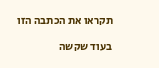תקראו את הכתבה הזו

בעוד שקשה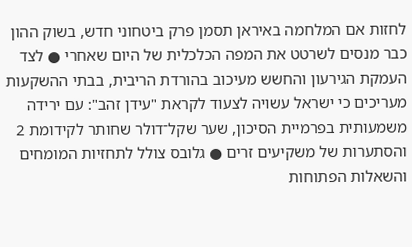לחזות אם המלחמה באיראן תסמן פרק ביטחוני חדש, בשוק ההון כבר מנסים לשרטט את המפה הכלכלית של היום שאחרי ● לצד העמקת הגירעון והחשש מעיכוב בהורדת הריבית, בבתי ההשקעות מעריכים כי ישראל עשויה לצעוד לקראת "עידן זהב": עם ירידה משמעותית בפרמיית הסיכון, שער שקל־דולר שחותר לקידומת 2 והסתערות של משקיעים זרים ● גלובס צולל לתחזיות המומחים והשאלות הפתוחות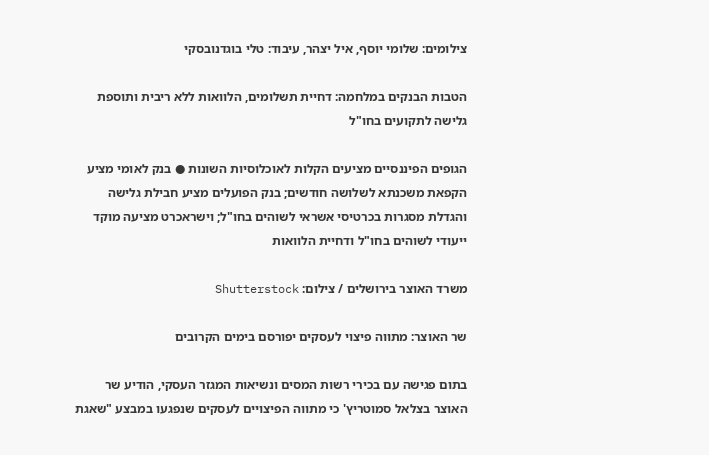צילומים: שלומי יוסף, איל יצהר, עיבוד: טלי בוגדנובסקי

הטבות הבנקים במלחמה: דחיית תשלומים, הלוואות ללא ריבית ותוספת גלישה לתקועים בחו"ל

הגופים הפיננסיים מציעים הקלות לאוכלוסיות השונות ● בנק לאומי מציע הקפאת משכנתא לשלושה חודשים; בנק הפועלים מציע חבילת גלישה והגדלת מסגרות בכרטיסי אשראי לשוהים בחו"ל; וישראכרט מציעה מוקד ייעודי לשוהים בחו"ל ודחיית הלוואות

משרד האוצר בירושלים / צילום: Shutterstock

שר האוצר: מתווה פיצוי לעסקים יפורסם בימים הקרובים

בתום פגישה עם בכירי רשות המסים ונשיאות המגזר העסקי, הודיע שר האוצר בצלאל סמוטריץ' כי מתווה הפיצויים לעסקים שנפגעו במבצע "שאגת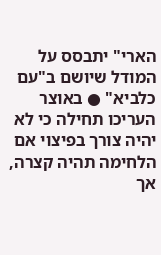הארי" יתבסס על המודל שיושם ב"עם כלביא" ● באוצר העריכו תחילה כי לא יהיה צורך בפיצוי אם הלחימה תהיה קצרה, אך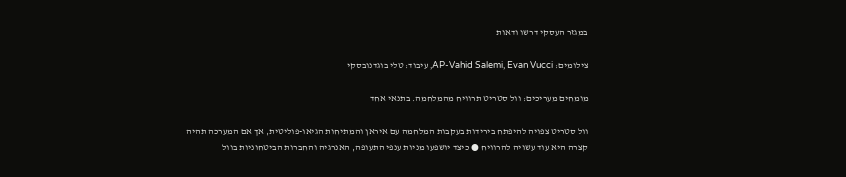במגזר העסקי דרשו ודאות

צילומים: AP-Vahid Salemi, Evan Vucci, עיבוד: טלי בוגדנובסקי

מומחים מעריכים: וול סטריט תרוויח מהמלחמה. בתנאי אחד

וול סטריט צפויה להיפתח בירידות בעקבות המלחמה עם איראן והמתיחות הגיאו-פוליטית, אך אם המערכה תהיה קצרה היא עוד עשויה להרוויח ● כיצד יושפעו מניות ענפי התעופה, האנרגיה והחברות הביטחוניות בוול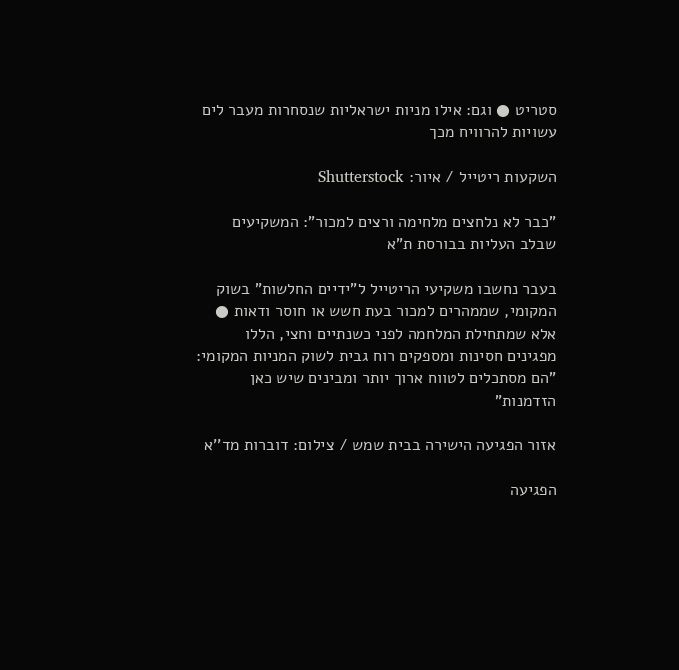סטריט ● וגם: אילו מניות ישראליות שנסחרות מעבר לים עשויות להרוויח מכך

השקעות ריטייל / איור: Shutterstock

"כבר לא נלחצים מלחימה ורצים למכור": המשקיעים שבלב העליות בבורסת ת"א

בעבר נחשבו משקיעי הריטייל ל"ידיים החלשות" בשוק המקומי, שממהרים למכור בעת חשש או חוסר ודאות ● אלא שמתחילת המלחמה לפני כשנתיים וחצי, הללו מפגינים חסינות ומספקים רוח גבית לשוק המניות המקומי: "הם מסתכלים לטווח ארוך יותר ומבינים שיש כאן הזדמנות"

אזור הפגיעה הישירה בבית שמש / צילום: דוברות מד''א

הפגיעה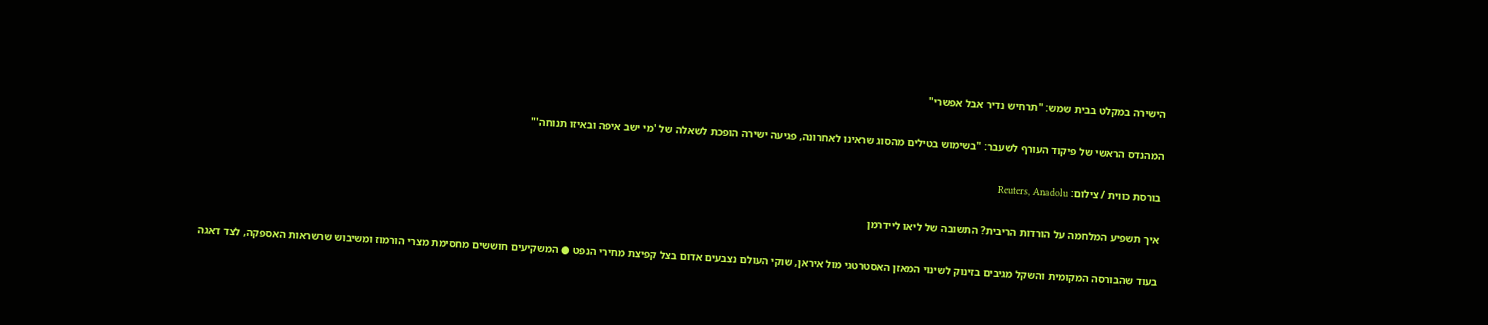הישירה במקלט בבית שמש: "תרחיש נדיר אבל אפשרי"

המהנדס הראשי של פיקוד העורף לשעבר: "בשימוש בטילים מהסוג שראינו לאחרונה, פגיעה ישירה הופכת לשאלה של 'מי ישב איפה ובאיזו תנוחה'"

בורסת כווית / צילום: Reuters, Anadolu

איך תשפיע המלחמה על הורדות הריבית? התשובה של ליאו ליידרמן

בעוד שהבורסה המקומית והשקל מגיבים בזינוק לשינוי המאזן האסטרטגי מול איראן, שוקי העולם נצבעים אדום בצל קפיצת מחירי הנפט ● המשקיעים חוששים מחסימת מצרי הורמוז ומשיבוש שרשראות האספקה, לצד דאגה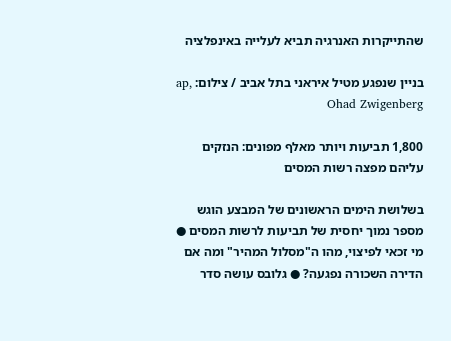שהתייקרות האנרגיה תביא לעלייה באינפלציה

בניין שנפגע מטיל איראני בתל אביב / צילום: ap, Ohad Zwigenberg

1,800 תביעות ויותר מאלף מפונים: הנזקים עליהם מפצה רשות המסים

בשלושת הימים הראשונים של המבצע הוגש מספר נמוך יחסית של תביעות לרשות המסים ● מי זכאי לפיצוי, מהו ה"מסלול המהיר" ומה אם הדירה השכורה נפגעה? ● גלובס עושה סדר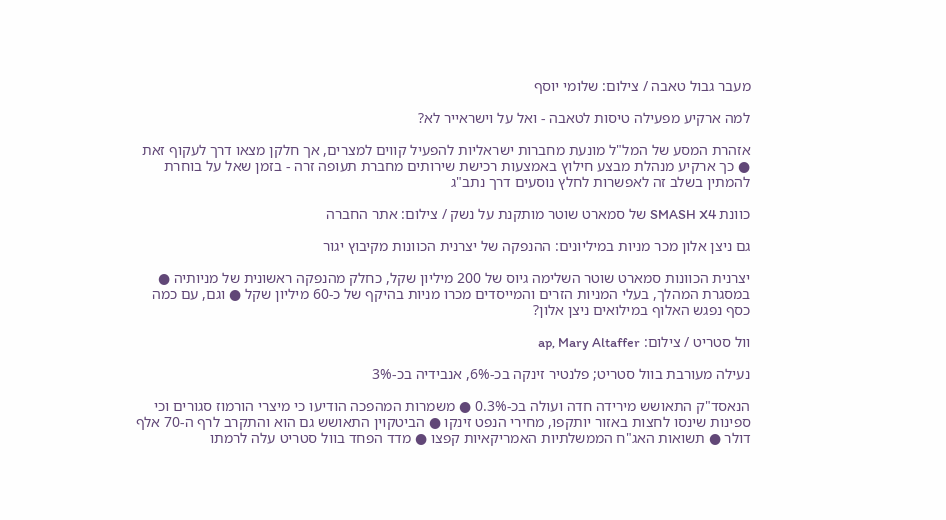מעבר גבול טאבה / צילום: שלומי יוסף

למה ארקיע מפעילה טיסות לטאבה - ואל על וישראייר לא?

אזהרת המסע של המל"ל מונעת מחברות ישראליות להפעיל קווים למצרים, אך חלקן מצאו דרך לעקוף זאת ● כך ארקיע מנהלת מבצע חילוץ באמצעות רכישת שירותים מחברת תעופה זרה - בזמן שאל על בוחרת להמתין בשלב זה לאפשרות לחלץ נוסעים דרך נתב"ג

כוונת SMASH X4 של סמארט שוטר מותקנת על נשק / צילום: אתר החברה

גם ניצן אלון מכר מניות במיליונים: ההנפקה של יצרנית הכוונות מקיבוץ יגור

יצרנית הכוונות סמארט שוטר השלימה גיוס של 200 מיליון שקל, כחלק מהנפקה ראשונית של מניותיה ● במסגרת המהלך, בעלי המניות הזרים והמייסדים מכרו מניות בהיקף של כ-60 מיליון שקל ● וגם, עם כמה כסף נפגש האלוף במילואים ניצן אלון?

וול סטריט / צילום: ap, Mary Altaffer

נעילה מעורבת בוול סטריט; פלנטיר זינקה בכ-6%, אנבידיה בכ-3%

הנאסד"ק התאושש מירידה חדה ועולה בכ-0.3% ● משמרות המהפכה הודיעו כי מיצרי הורמוז סגורים וכי ספינות שינסו לחצות באזור יותקפו, מחירי הנפט זינקו ● הביטקוין התאושש גם הוא והתקרב לרף ה-70 אלף דולר ● תשואות האג"ח הממשלתיות האמריקאיות קפצו ● מדד הפחד בוול סטריט עלה לרמתו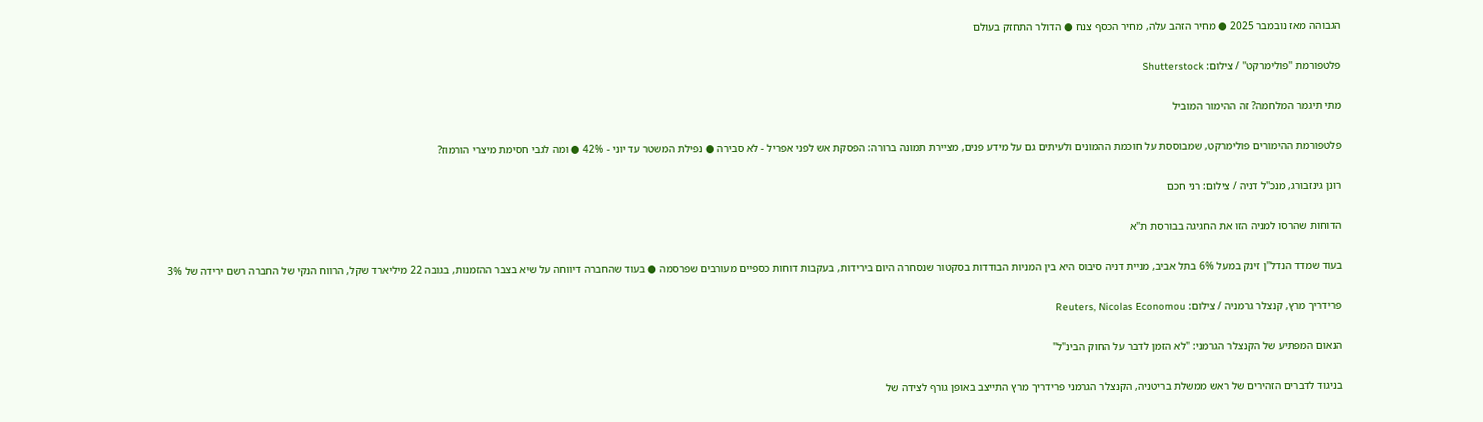הגבוהה מאז נובמבר 2025 ● מחיר הזהב עלה, מחיר הכסף צנח ● הדולר התחזק בעולם

פלטפורמת ''פולימרקט'' / צילום: Shutterstock

מתי תיגמר המלחמה? זה ההימור המוביל

פלטפורמת ההימורים פולימרקט, שמבוססת על חוכמת ההמונים ולעיתים גם על מידע פנים, מציירת תמונה ברורה: הפסקת אש לפני אפריל - לא סבירה ● נפילת המשטר עד יוני - 42% ● ומה לגבי חסימת מיצרי הורמוז?

רונן גינזבורג, מנכ''ל דניה / צילום: רני חכם

הדוחות שהרסו למניה הזו את החגיגה בבורסת ת"א

בעוד שמדד הנדל"ן זינק במעל 6% בתל אביב, מניית דניה סיבוס היא בין המניות הבודדות בסקטור שנסחרה היום בירידות, בעקבות דוחות כספיים מעורבים שפרסמה ● בעוד שהחברה דיווחה על שיא בצבר ההזמנות, בגובה 22 מיליארד שקל, הרווח הנקי של החברה רשם ירידה של 3%

פרידריך מרץ, קנצלר גרמניה / צילום: Reuters, Nicolas Economou

הנאום המפתיע של הקנצלר הגרמני: "לא הזמן לדבר על החוק הבינ"ל"

בניגוד לדברים הזהירים של ראש ממשלת בריטניה, הקנצלר הגרמני פרידריך מרץ התייצב באופן גורף לצידה של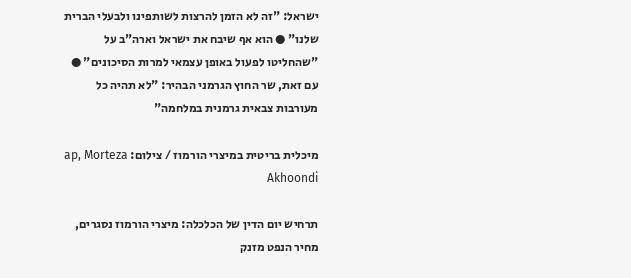ישראל: "זה לא הזמן להרצות לשותפינו ולבעלי הברית שלנו" ● הוא אף שיבח את ישראל וארה"ב על "שהחליטו לפעול באופן עצמאי למרות הסיכונים" ● עם זאת, שר החוץ הגרמני הבהיר: "לא תהיה כל מעורבות צבאית גרמנית במלחמה"

מיכלית בריטית במיצרי הורמוז / צילום: ap, Morteza Akhoondi

תרחיש יום הדין של הכלכלה: מיצרי הורמוז נסגרים, מחיר הנפט מזנק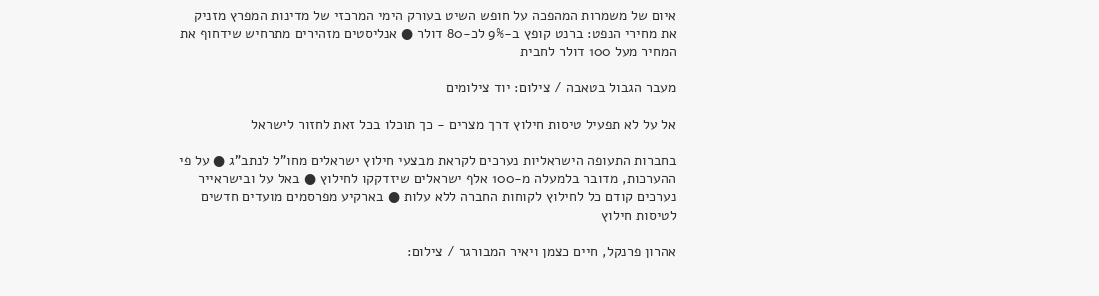איום של משמרות המהפכה על חופש השיט בעורק הימי המרכזי של מדינות המפרץ מזניק את מחירי הנפט: ברנט קופץ ב-9% לכ-80 דולר ● אנליסטים מזהירים מתרחיש שידחוף את המחיר מעל 100 דולר לחבית

מעבר הגבול בטאבה / צילום: יוד צילומים

אל על לא תפעיל טיסות חילוץ דרך מצרים - כך תוכלו בכל זאת לחזור לישראל

בחברות התעופה הישראליות נערכים לקראת מבצעי חילוץ ישראלים מחו"ל לנתב"ג ● על פי ההערכות, מדובר בלמעלה מ-100 אלף ישראלים שיזדקקו לחילוץ ● באל על ובישראייר נערכים קודם כל לחילוץ לקוחות החברה ללא עלות ● בארקיע מפרסמים מועדים חדשים לטיסות חילוץ

אהרון פרנקל, חיים כצמן ויאיר המבורגר / צילום: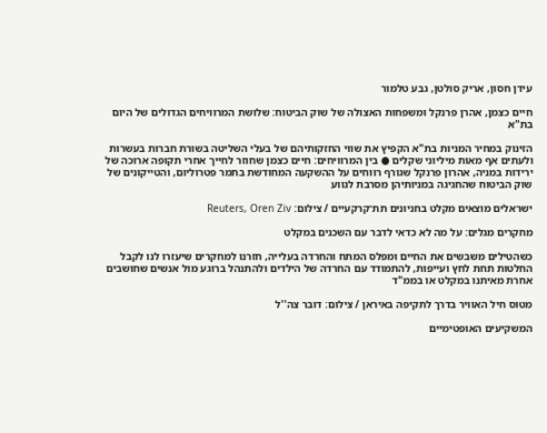עידן חסון, אריק סולטן, גבע טלמור

חיים כצמן, אהרן פרנקל ומשפחות האצולה של שוק הביטוח: שלושת המרוויחים הגדולים של היום בת"א

הזינוק במחיר המניות בת"א הקפיץ את שווי החזקותיהם של בעלי השליטה בשורת חברות בעשרות ולעתים אף מאות מיליוני שקלים ● בין המרוויחים: חיים כצמן שחוזר לחייך אחרי תקופה ארוכה של ירידות במניה, אהרון פרנקל שגורף רווחים על ההשקעה המחודשת בתמר פטרוליום, והטייקונים של שוק הביטוח שהחגיגה במניותיהן מסרבת לגווע

ישראלים מוצאים מקלט בחניונים תת־קרקעיים / צילום: Reuters, Oren Ziv

מחקרים מגלים: על מה לא כדאי לדבר עם השכנים במקלט

כשהטילים משבשים את החיים ומפלס המתח והחרדה בעלייה, חזרנו למחקרים שיעזרו לנו לקבל החלטות תחת לחץ ועייפות, להתמודד עם החרדה של הילדים ולהתנהל ברוגע מול אנשים שחושבים אחרת מאיתנו במקלט או בממ"ד

מטוס חיל האוויר בדרך לתקיפה באיראן / צילום: דובר צה''ל

המשקיעים האופטימיים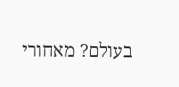בעולם? מאחורי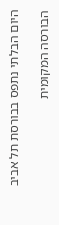היום הבלתי נתפס בבורסת תל אביב

הבורסה המקומית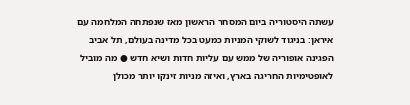עשתה היסטוריה ביום המסחר הראשון מאז שנפתחה המלחמה עם איראן: בניגוד לשוקי המניות כמעט בכל מדינה בעולם, תל אביב הפגינה אופוריה של ממש עם עליות חדות ושיא חדש ● מה מוביל לאופטימיות החריגה בארץ, ואיזה מניות זינקו יותר מכולן